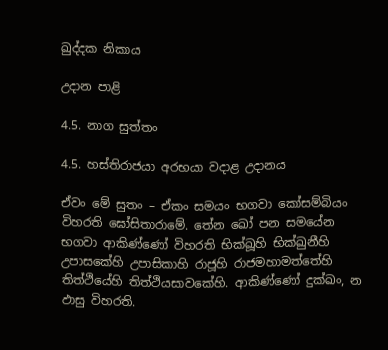ඛුද්දක නිකාය

උදාන පාළි

4.5. නාග සුත්තං

4.5. හස්තිරාජයා අරභයා වදාළ උදානය

ඒවං මේ සුතං – ඒකං සමයං භගවා කෝසම්බියං විහරති ඝෝසිතාරාමේ. තේන ඛෝ පන සමයේන භගවා ආකිණ්ණෝ විහරති භික්ඛූහි භික්ඛුනීහි උපාසකේහි උපාසිකාහි රාජූහි රාජමහාමත්තේහි තිත්ථියේහි තිත්ථියසාවකේහි. ආකිණ්ණෝ දුක්ඛං, න ඵාසු විහරති.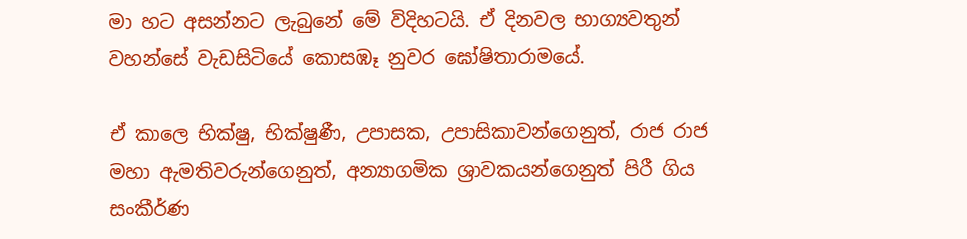මා හට අසන්නට ලැබුනේ මේ විදිහටයි. ඒ දිනවල භාග්‍යවතුන් වහන්සේ වැඩසිටියේ කොසඹෑ නුවර ඝෝෂිතාරාමයේ.

ඒ කාලෙ භික්ෂු, භික්ෂුණී, උපාසක, උපාසිකාවන්ගෙනුත්, රාජ රාජ මහා ඇමතිවරුන්ගෙනුත්, අන්‍යාගමික ශ්‍රාවකයන්ගෙනුත් පිරී ගිය සංකීර්ණ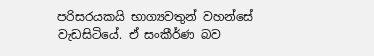පරිසරයකයි භාග්‍යවතුන් වහන්සේ වැඩසිටියේ. ඒ සංකීර්ණ බව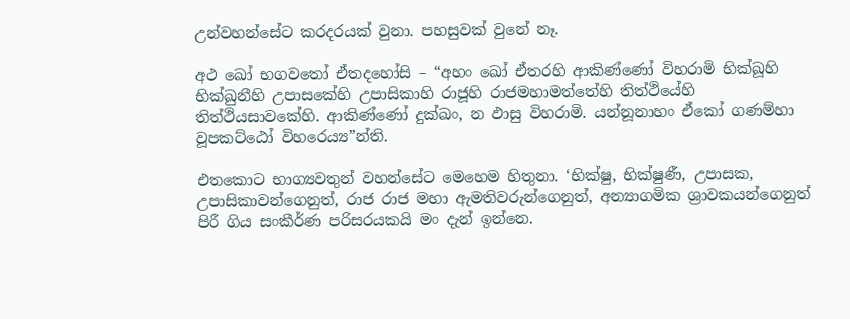උන්වහන්සේට කරදරයක් වුනා. පහසුවක් වුනේ නෑ.

අථ ඛෝ භගවතෝ ඒතදහෝසි – “අහං ඛෝ ඒතරහි ආකිණ්ණෝ විහරාමි භික්ඛූහි භික්ඛුනීහි උපාසකේහි උපාසිකාහි රාජූහි රාජමහාමත්තේහි තිත්ථියේහි තිත්ථියසාවකේහි. ආකිණ්ණෝ දුක්ඛං, න ඵාසු විහරාමි. යන්නූනාහං ඒකෝ ගණම්හා වූපකට්ඨෝ විහරෙය්‍ය”න්ති.

එතකොට භාග්‍යවතුන් වහන්සේට මෙහෙම හිතුනා. ‘භික්ෂු, භික්ෂුණී, උපාසක, උපාසිකාවන්ගෙනුත්, රාජ රාජ මහා ඇමතිවරුන්ගෙනුත්, අන්‍යාගමික ශ්‍රාවකයන්ගෙනුත් පිරී ගිය සංකීර්ණ පරිසරයකයි මං දැන් ඉන්නෙ.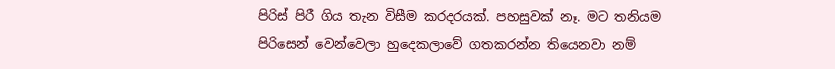පිරිස් පිරී ගිය තැන විසීම කරදරයක්. පහසුවක් නෑ. මට තනියම පිරිසෙන් වෙන්වෙලා හුදෙකලාවේ ගතකරන්න තියෙනවා නම්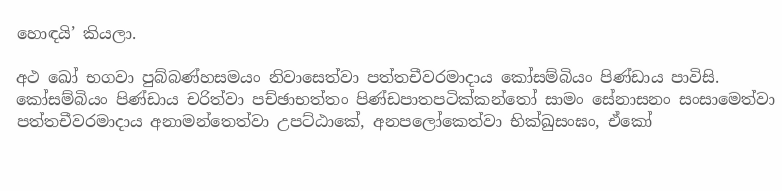හොඳයි’ කියලා.

අථ ඛෝ භගවා පුබ්බණ්හසමයං නිවාසෙත්වා පත්තචීවරමාදාය කෝසම්බියං පිණ්ඩාය පාවිසි. කෝසම්බියං පිණ්ඩාය චරිත්වා පච්ඡාභත්තං පිණ්ඩපාතපටික්කන්තෝ සාමං සේනාසනං සංසාමෙත්වා පත්තචීවරමාදාය අනාමන්තෙත්වා උපට්ඨාකේ, අනපලෝකෙත්වා භික්ඛුසංඝං, ඒකෝ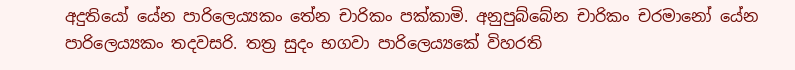අදුතියෝ යේන පාරිලෙය්‍යකං තේන චාරිකං පක්කාමි. අනුපුබ්බේන චාරිකං චරමානෝ යේන පාරිලෙය්‍යකං තදවසරි. තත්‍ර සුදං භගවා පාරිලෙය්‍යකේ විහරති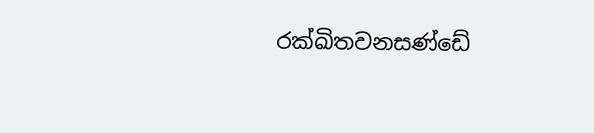රක්ඛිතවනසණ්ඩේ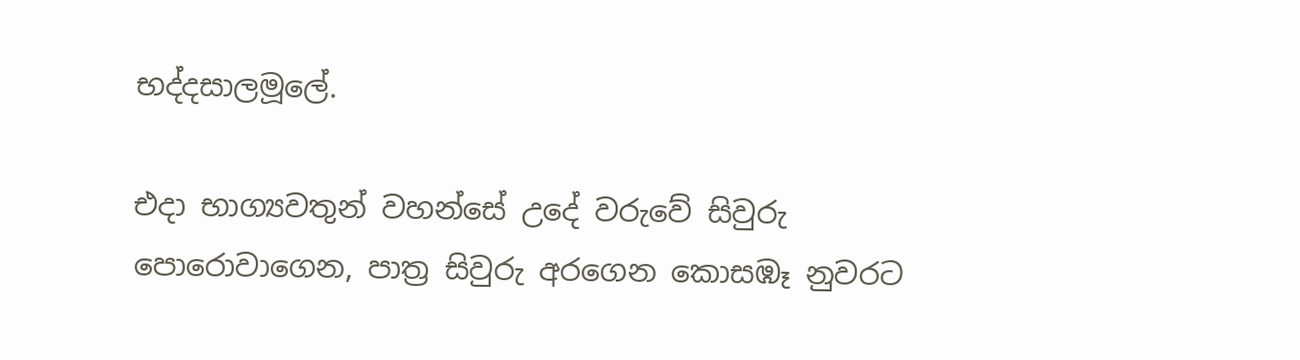භද්දසාලමූලේ.

එදා භාග්‍යවතුන් වහන්සේ උදේ වරුවේ සිවුරු පොරොවාගෙන, පාත්‍ර සිවුරු අරගෙන කොසඹෑ නුවරට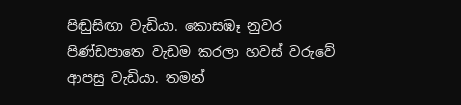පිඬුසිඟා වැඩියා. කොසඹෑ නුවර පිණ්ඩපාතෙ වැඩම කරලා හවස් වරුවේ ආපසු වැඩියා. තමන්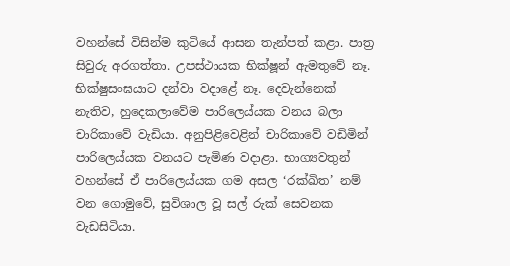වහන්සේ විසින්ම කුටියේ ආසන තැන්පත් කළා. පාත්‍ර සිවුරු අරගත්තා. උපස්ථායක භික්ෂූන් ඇමතුවේ නෑ. භික්ෂුසංඝයාට දන්වා වදාළේ නෑ. දෙවැන්නෙක් නැතිව, හුදෙකලාවේම පාරිලෙය්යක වනය බලා චාරිකාවේ වැඩියා. අනුපිළිවෙළින් චාරිකාවේ වඩිමින් පාරිලෙය්යක වනයට පැමිණ වදාළා. භාග්‍යවතුන් වහන්සේ ඒ පාරිලෙය්යක ගම අසල ‘රක්ඛිත’ නම් වන ගොමුවේ, සුවිශාල වූ සල් රුක් සෙවනක වැඩසිටියා.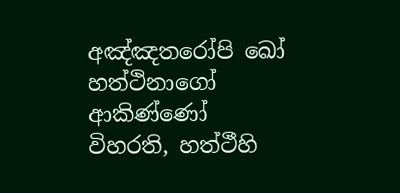අඤ්ඤතරෝපි ඛෝ හත්ථිනාගෝ ආකිණ්ණෝ විහරති, හත්ථීහි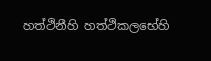හත්ථිනීහි හත්ථිකලභේහි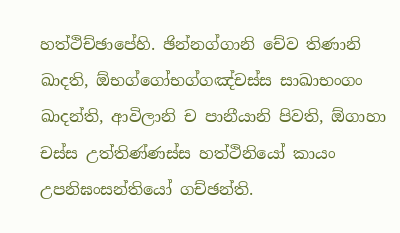හත්ථිච්ඡාපේහි. ඡින්නග්ගානි චේව තිණානි ඛාදති, ඕභග්ගෝභග්ගඤ්චස්ස සාඛාභංගං ඛාදන්ති, ආවිලානි ච පානීයානි පිවති, ඕගාහා චස්ස උත්තිණ්ණස්ස හත්ථිනියෝ කායං උපනිඝංසන්තියෝ ගච්ඡන්ති.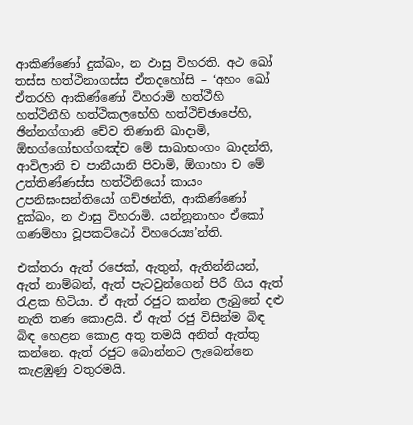ආකිණ්ණෝ දුක්ඛං, න ඵාසු විහරති. අථ ඛෝ තස්ස හත්ථිනාගස්ස ඒතදහෝසි – ‘අහං ඛෝ ඒතරහි ආකිණ්ණෝ විහරාමි හත්ථීහි හත්ථිනීහි හත්ථිකලභේහි හත්ථිච්ඡාපේහි, ඡින්නග්ගානි චේව තිණානි ඛාදාමි, ඕභග්ගෝභග්ගඤ්ච මේ සාඛාභංගං ඛාදන්ති, ආවිලානි ච පානීයානි පිවාමි, ඕගාහා ච මේ උත්තිණ්ණස්ස හත්ථිනියෝ කායං උපනිඝංසන්තියෝ ගච්ඡන්ති, ආකිණ්ණෝ දුක්ඛං, න ඵාසු විහරාමි. යන්නූනාහං ඒකෝ ගණම්හා වූපකට්ඨෝ විහරෙය්‍ය’න්ති.

එක්තරා ඇත් රජෙක්, ඇතුන්, ඇතින්නියන්, ඇත් නාම්බන්, ඇත් පැටවුන්ගෙන් පිරී ගිය ඇත් රැළක හිටියා. ඒ ඇත් රජුට කන්න ලැබුනේ දළු නැති තණ කොළයි. ඒ ඇත් රජු විසින්ම බිඳ බිඳ හෙළන කොළ අතු තමයි අනිත් ඇත්තු කන්නෙ. ඇත් රජුට බොන්නට ලැබෙන්නෙ කැළඹුණු වතුරමයි.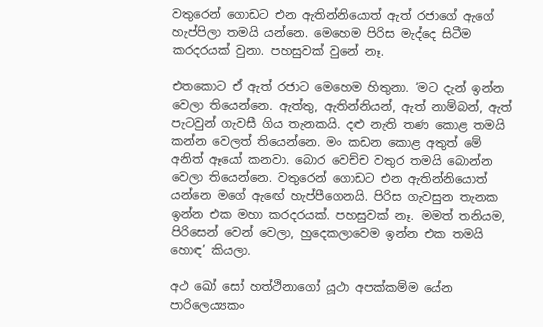වතුරෙන් ගොඩට එන ඇතින්නියොත් ඇත් රජාගේ ඇගේ හැප්පිලා තමයි යන්නෙ. මෙහෙම පිරිස මැද්දෙ සිටීම කරදරයක් වුනා. පහසුවක් වුනේ නෑ.

එතකොට ඒ ඇත් රජාට මෙහෙම හිතුනා. ‘මට දැන් ඉන්න වෙලා තියෙන්නෙ. ඇත්තු, ඇතින්නියන්, ඇත් නාම්බන්, ඇත් පැටවුන් ගැවසී ගිය තැනකයි. දළු නැති තණ කොළ තමයි කන්න වෙලත් තියෙන්නෙ. මං කඩන කොළ අතුත් මේ අනිත් ඈයෝ කනවා. බොර වෙච්ච වතුර තමයි බොන්න වෙලා තියෙන්නෙ. වතුරෙන් ගොඩට එන ඇතින්නියොත් යන්නෙ මගේ ඇඟේ හැප්පීගෙනයි. පිරිස ගැවසුන තැනක ඉන්න එක මහා කරදරයක්. පහසුවක් නෑ. මමත් තනියම, පිරිසෙන් වෙන් වෙලා, හුදෙකලාවෙම ඉන්න එක තමයි හොඳ’ කියලා.

අථ ඛෝ සෝ හත්ථිනාගෝ යූථා අපක්කම්ම යේන පාරිලෙය්‍යකං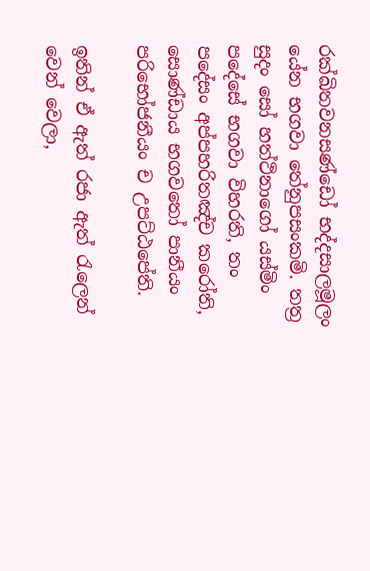රක්ඛිතවනසණ්ඩෝ භද්දසාලමූලං යේන භගවා තේනුපසංකමි. තත්‍ර සුදං සෝ හත්ථිනාගෝ යස්මිං පදේසේ භගවා විහරති, තං පදේසං අප්පහරිතඤ්ච කරෝති, සොණ්ඩාය භගවතෝ පානීයං පරිභෝජනීයං ච උපට්ඨපේති.

ඉතින් ඒ ඇත් රජා ඇත් රැලෙන් වෙන් වෙලා,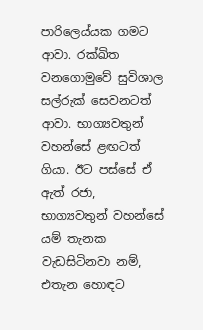පාරිලෙය්යක ගමට ආවා. රක්ඛිත වනගොමුවේ සුවිශාල සල්රුක් සෙවනටත් ආවා. භාග්‍යවතුන් වහන්සේ ළඟටත් ගියා. ඊට පස්සේ ඒ ඇත් රජා, භාග්‍යවතුන් වහන්සේ යම් තැනක වැඩසිටිනවා නම්, එතැන හොඳට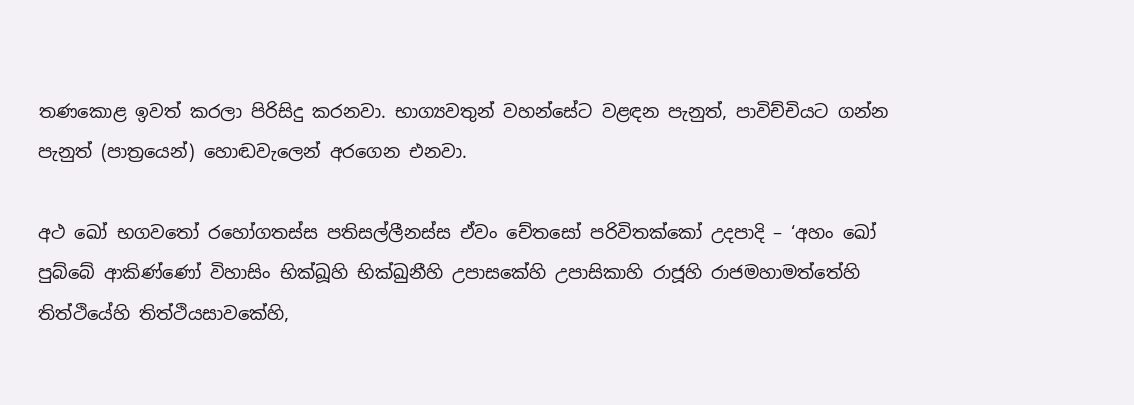තණකොළ ඉවත් කරලා පිරිසිදු කරනවා. භාග්‍යවතුන් වහන්සේට වළඳන පැනුත්, පාවිච්චියට ගන්න පැනුත් (පාත්‍රයෙන්) හොඬවැලෙන් අරගෙන එනවා.

අථ ඛෝ භගවතෝ රහෝගතස්ස පතිසල්ලීනස්ස ඒවං චේතසෝ පරිවිතක්කෝ උදපාදි – ‘අහං ඛෝ පුබ්බේ ආකිණ්ණෝ විහාසිං භික්ඛූහි භික්ඛුනීහි උපාසකේහි උපාසිකාහි රාජූහි රාජමහාමත්තේහි තිත්ථියේහි තිත්ථියසාවකේහි,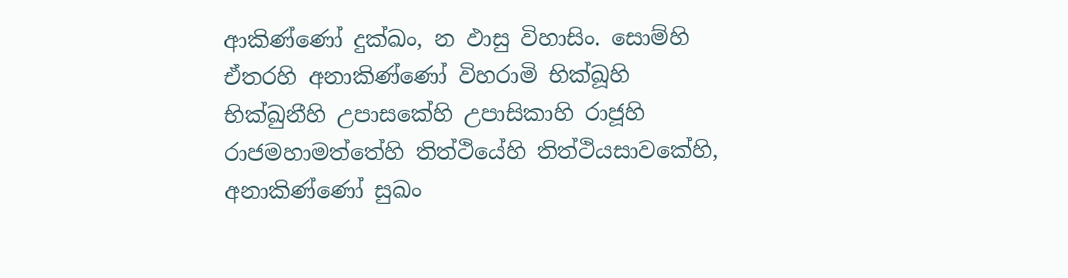ආකිණ්ණෝ දුක්ඛං, න ඵාසු විහාසිං. සොම්හි ඒතරහි අනාකිණ්ණෝ විහරාමි භික්ඛූහි භික්ඛුනීහි උපාසකේහි උපාසිකාහි රාජූහි රාජමහාමත්තේහි තිත්ථියේහි තිත්ථියසාවකේහි, අනාකිණ්ණෝ සුඛං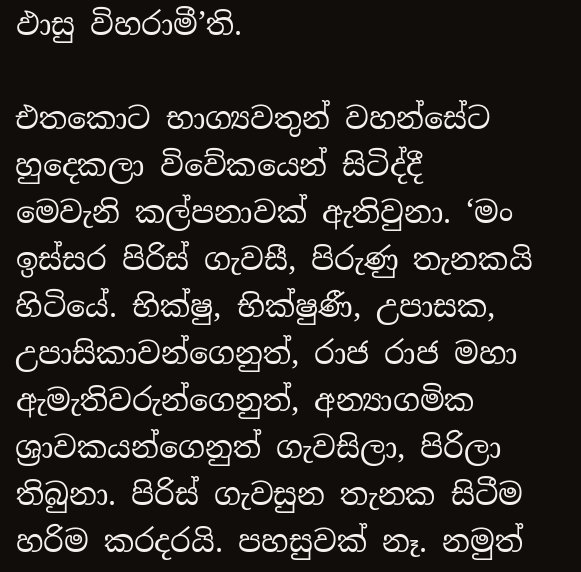ඵාසු විහරාමී’ති.

එතකොට භාග්‍යවතුන් වහන්සේට හුදෙකලා විවේකයෙන් සිටිද්දී මෙවැනි කල්පනාවක් ඇතිවුනා. ‘මං ඉස්සර පිරිස් ගැවසී, පිරුණු තැනකයි හිටියේ. භික්ෂු, භික්ෂුණී, උපාසක, උපාසිකාවන්ගෙනුත්, රාජ රාජ මහා ඇමැතිවරුන්ගෙනුත්, අන්‍යාගමික ශ්‍රාවකයන්ගෙනුත් ගැවසිලා, පිරිලා තිබුනා. පිරිස් ගැවසුන තැනක සිටීම හරිම කරදරයි. පහසුවක් නෑ. නමුත්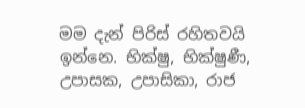මම දැන් පිරිස් රහිතවයි ඉන්නෙ. භික්ෂු, භික්ෂුණී, උපාසක, උපාසිකා, රාජ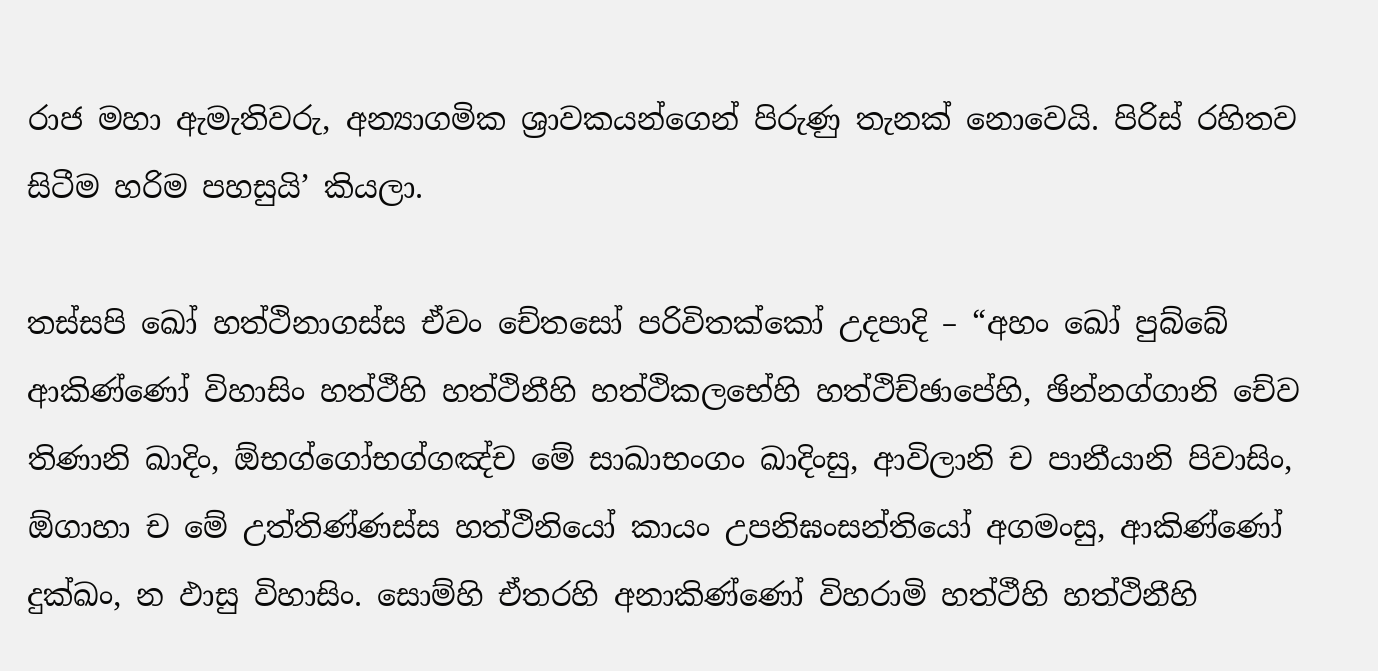රාජ මහා ඇමැතිවරු, අන්‍යාගමික ශ්‍රාවකයන්ගෙන් පිරුණු තැනක් නොවෙයි. පිරිස් රහිතව සිටීම හරිම පහසුයි’ කියලා.

තස්සපි ඛෝ හත්ථිනාගස්ස ඒවං චේතසෝ පරිවිතක්කෝ උදපාදි – “අහං ඛෝ පුබ්බේ ආකිණ්ණෝ විහාසිං හත්ථීහි හත්ථිනීහි හත්ථිකලභේහි හත්ථිච්ඡාපේහි, ඡින්නග්ගානි චේව තිණානි ඛාදිං, ඕභග්ගෝභග්ගඤ්ච මේ සාඛාභංගං ඛාදිංසු, ආවිලානි ච පානීයානි පිවාසිං, ඕගාහා ච මේ උත්තිණ්ණස්ස හත්ථිනියෝ කායං උපනිඝංසන්තියෝ අගමංසු, ආකිණ්ණෝ දුක්ඛං, න ඵාසු විහාසිං. සොම්හි ඒතරහි අනාකිණ්ණෝ විහරාමි හත්ථීහි හත්ථිනීහි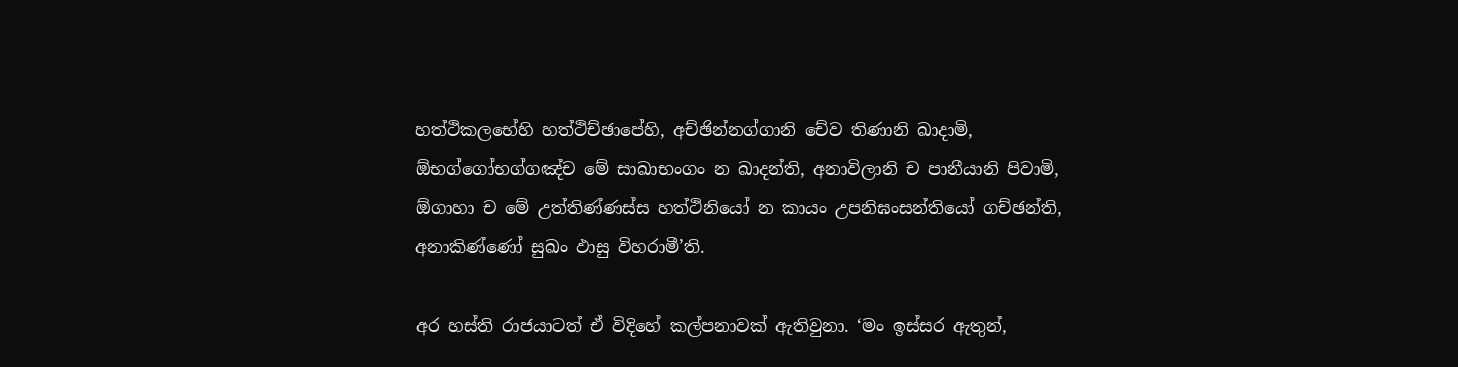හත්ථිකලභේහි හත්ථිච්ඡාපේහි, අච්ඡින්නග්ගානි චේව තිණානි ඛාදාමි, ඕභග්ගෝභග්ගඤ්ච මේ සාඛාභංගං න ඛාදන්ති, අනාවිලානි ච පානීයානි පිවාමි, ඕගාහා ච මේ උත්තිණ්ණස්ස හත්ථිනියෝ න කායං උපනිඝංසන්තියෝ ගච්ඡන්ති, අනාකිණ්ණෝ සුඛං ඵාසු විහරාමී’ති.

අර හස්ති රාජයාටත් ඒ විදිහේ කල්පනාවක් ඇතිවුනා. ‘මං ඉස්සර ඇතුන්,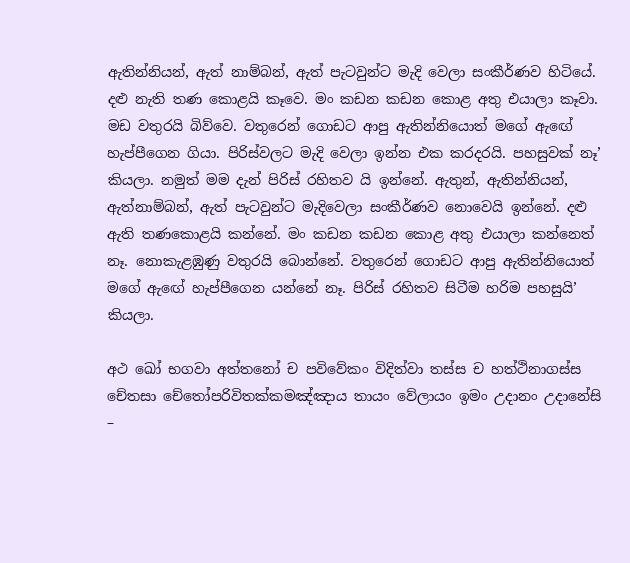ඇතින්නියන්, ඇත් නාම්බන්, ඇත් පැටවුන්ට මැදි වෙලා සංකීර්ණව හිටියේ. දළු නැති තණ කොළයි කෑවෙ. මං කඩන කඩන කොළ අතු එයාලා කෑවා. මඩ වතුරයි බිව්වෙ. වතුරෙන් ගොඩට ආපු ඇතින්නියොත් මගේ ඇඟේ හැප්පීගෙන ගියා. පිරිස්වලට මැදි වෙලා ඉන්න එක කරදරයි. පහසුවක් නෑ’ කියලා. නමුත් මම දැන් පිරිස් රහිතව යි ඉන්නේ. ඇතුන්, ඇතින්නියන්, ඇත්නාම්බන්, ඇත් පැටවුන්ට මැදිවෙලා සංකීර්ණව නොවෙයි ඉන්නේ. දළු ඇති තණකොළයි කන්නේ. මං කඩන කඩන කොළ අතු එයාලා කන්නෙත් නෑ. නොකැළඹුණු වතුරයි බොන්නේ. වතුරෙන් ගොඩට ආපු ඇතින්නියොත් මගේ ඇඟේ හැප්පීගෙන යන්නේ නෑ. පිරිස් රහිතව සිටීම හරිම පහසුයි’ කියලා.

අථ ඛෝ භගවා අත්තනෝ ච පවිවේකං විදිත්වා තස්ස ච හත්ථිනාගස්ස චේතසා චේතෝපරිවිතක්කමඤ්ඤාය තායං වේලායං ඉමං උදානං උදානේසි –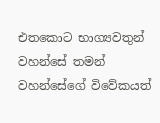එතකොට භාග්‍යවතුන් වහන්සේ තමන් වහන්සේගේ විවේකයත්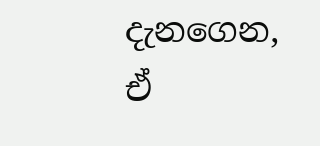දැනගෙන, ඒ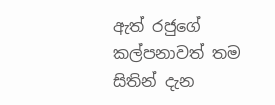ඇත් රජුගේ කල්පනාවත් තම සිතින් දැන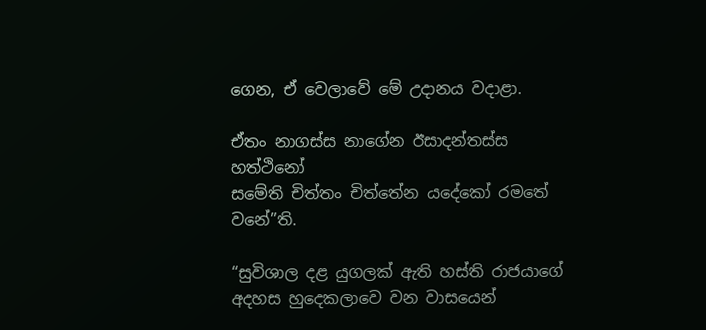ගෙන, ඒ වෙලාවේ මේ උදානය වදාළා.

ඒතං නාගස්ස නාගේන ඊසාදන්තස්ස හත්ථිනෝ
සමේති චිත්තං චිත්තේන යදේකෝ රමතේ වනේ”ති.

“සුවිශාල දළ යුගලක් ඇති හස්ති රාජයාගේ අදහස හුදෙකලාවෙ වන වාසයෙන්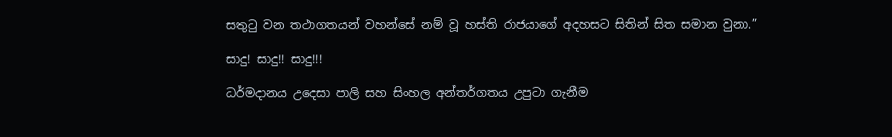සතුටු වන තථාගතයන් වහන්සේ නම් වූ හස්ති රාජයාගේ අදහසට සිතින් සිත සමාන වුනා.”

සාදු! සාදු!! සාදු!!!

ධර්මදානය උදෙසා පාලි සහ සිංහල අන්තර්ගතය උපුටා ගැනීම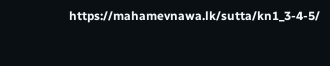https://mahamevnawa.lk/sutta/kn1_3-4-5/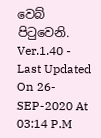වෙබ් පිටුවෙනි.
Ver.1.40 - Last Updated On 26-SEP-2020 At 03:14 P.M